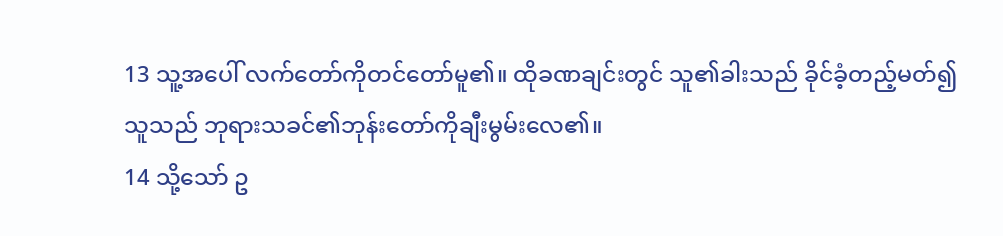13 သူ့အပေါ် လက်တော်ကိုတင်တော်မူ၏။ ထိုခဏချင်းတွင် သူ၏ခါးသည် ခိုင်ခံ့တည့်မတ်၍ သူသည် ဘုရားသခင်၏ဘုန်းတော်ကိုချီးမွမ်းလေ၏။
14 သို့သော် ဥ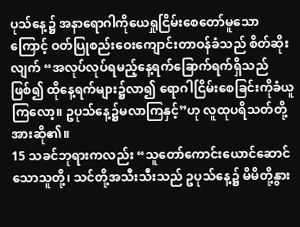ပုသ်နေ့၌ အနာရောဂါကိုယေရှုငြိမ်းစေတော်မူသောကြောင့် ဝတ်ပြုစည်းဝေးကျောင်းတာဝန်ခံသည် စိတ်ဆိုးလျက် “အလုပ်လုပ်ရမည့်နေ့ရက်ခြောက်ရက်ရှိသည်ဖြစ်၍ ထိုနေ့ရက်များ၌လာ၍ ရောဂါငြိမ်းစေခြင်းကိုခံယူကြလော့။ ဥပုသ်နေ့၌မလာကြနှင့်”ဟု လူထုပရိသတ်တို့အားဆို၏။
15 သခင်ဘုရားကလည်း “သူတော်ကောင်းယောင်ဆောင်သောသူတို့၊ သင်တို့အသီးသီးသည် ဥပုသ်နေ့၌ မိမိတို့နွား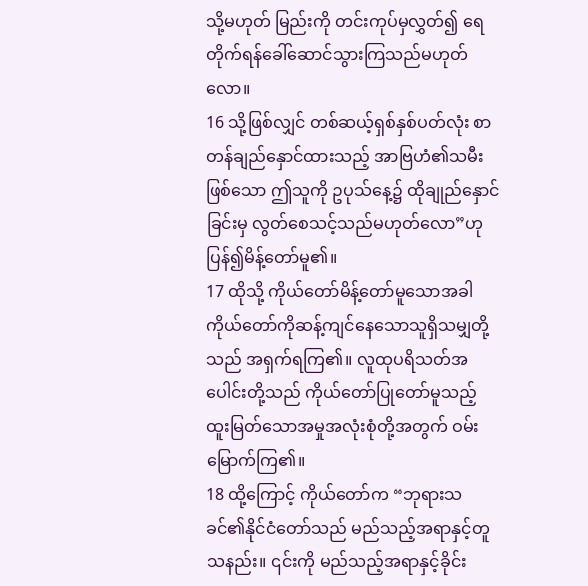သို့မဟုတ် မြည်းကို တင်းကုပ်မှလွှတ်၍ ရေတိုက်ရန်ခေါ်ဆောင်သွားကြသည်မဟုတ်လော။
16 သို့ဖြစ်လျှင် တစ်ဆယ့်ရှစ်နှစ်ပတ်လုံး စာတန်ချည်နှောင်ထားသည့် အာဗြဟံ၏သမီးဖြစ်သော ဤသူကို ဥပုသ်နေ့၌ ထိုချုည်နှောင်ခြင်းမှ လွတ်စေသင့်သည်မဟုတ်လော”ဟု ပြန်၍မိန့်တော်မူ၏။
17 ထိုသို့ ကိုယ်တော်မိန့်တော်မူသောအခါ ကိုယ်တော်ကိုဆန့်ကျင်နေသောသူရှိသမျှတို့သည် အရှက်ရကြ၏။ လူထုပရိသတ်အပေါင်းတို့သည် ကိုယ်တော်ပြုတော်မူသည့် ထူးမြတ်သောအမှုအလုံးစုံတို့အတွက် ဝမ်းမြောက်ကြ၏။
18 ထို့ကြောင့် ကိုယ်တော်က “ဘုရားသခင်၏နိုင်ငံတော်သည် မည်သည့်အရာနှင့်တူသနည်း။ ၎င်းကို မည်သည့်အရာနှင့်ခိုင်း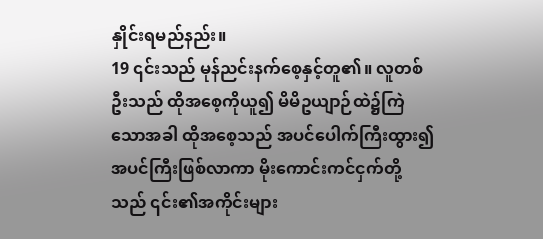နှိုင်းရမည်နည်း။
19 ၎င်းသည် မုန်ညင်းနက်စေ့နှင့်တူ၏။ လူတစ်ဦးသည် ထိုအစေ့ကိုယူ၍ မိမိဥယျာဉ်ထဲ၌ကြဲသောအခါ ထိုအစေ့သည် အပင်ပေါက်ကြီးထွား၍ အပင်ကြီးဖြစ်လာကာ မိုးကောင်းကင်ငှက်တို့သည် ၎င်း၏အကိုင်းများ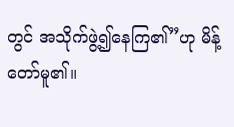တွင် အသိုက်ဖွဲ့၍နေကြ၏”ဟု မိန့်တော်မူ၏။